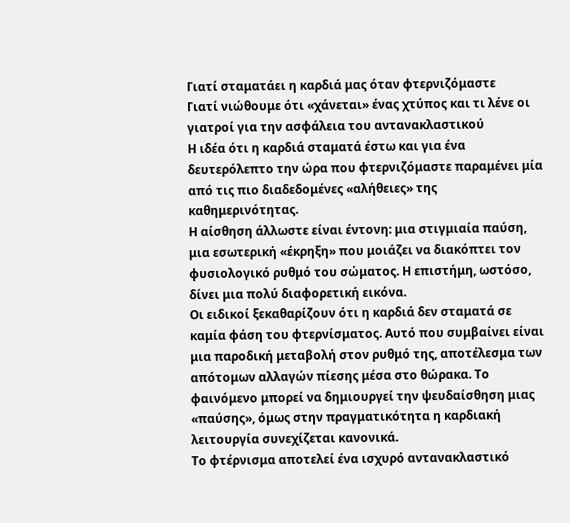Γιατί σταματάει η καρδιά μας όταν φτερνιζόμαστε
Γιατί νιώθουμε ότι «χάνεται» ένας χτύπος και τι λένε οι γιατροί για την ασφάλεια του αντανακλαστικού
Η ιδέα ότι η καρδιά σταματά έστω και για ένα δευτερόλεπτο την ώρα που φτερνιζόμαστε παραμένει μία από τις πιο διαδεδομένες «αλήθειες» της καθημερινότητας.
Η αίσθηση άλλωστε είναι έντονη: μια στιγμιαία παύση, μια εσωτερική «έκρηξη» που μοιάζει να διακόπτει τον φυσιολογικό ρυθμό του σώματος. Η επιστήμη, ωστόσο, δίνει μια πολύ διαφορετική εικόνα.
Οι ειδικοί ξεκαθαρίζουν ότι η καρδιά δεν σταματά σε καμία φάση του φτερνίσματος. Αυτό που συμβαίνει είναι μια παροδική μεταβολή στον ρυθμό της, αποτέλεσμα των απότομων αλλαγών πίεσης μέσα στο θώρακα. Το φαινόμενο μπορεί να δημιουργεί την ψευδαίσθηση μιας «παύσης», όμως στην πραγματικότητα η καρδιακή λειτουργία συνεχίζεται κανονικά.
Το φτέρνισμα αποτελεί ένα ισχυρό αντανακλαστικό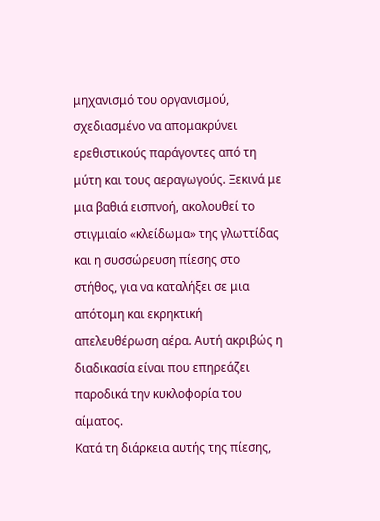μηχανισμό του οργανισμού, σχεδιασμένο να απομακρύνει ερεθιστικούς παράγοντες από τη μύτη και τους αεραγωγούς. Ξεκινά με μια βαθιά εισπνοή, ακολουθεί το στιγμιαίο «κλείδωμα» της γλωττίδας και η συσσώρευση πίεσης στο στήθος, για να καταλήξει σε μια απότομη και εκρηκτική απελευθέρωση αέρα. Αυτή ακριβώς η διαδικασία είναι που επηρεάζει παροδικά την κυκλοφορία του αίματος.
Κατά τη διάρκεια αυτής της πίεσης,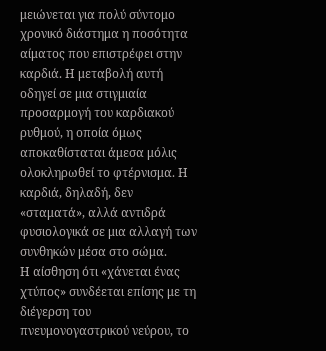μειώνεται για πολύ σύντομο χρονικό διάστημα η ποσότητα αίματος που επιστρέφει στην καρδιά. Η μεταβολή αυτή οδηγεί σε μια στιγμιαία προσαρμογή του καρδιακού ρυθμού, η οποία όμως αποκαθίσταται άμεσα μόλις ολοκληρωθεί το φτέρνισμα. Η καρδιά, δηλαδή, δεν «σταματά», αλλά αντιδρά φυσιολογικά σε μια αλλαγή των συνθηκών μέσα στο σώμα.
Η αίσθηση ότι «χάνεται ένας χτύπος» συνδέεται επίσης με τη διέγερση του πνευμονογαστρικού νεύρου, το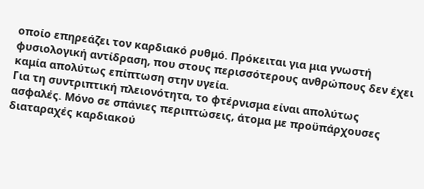οποίο επηρεάζει τον καρδιακό ρυθμό. Πρόκειται για μια γνωστή φυσιολογική αντίδραση, που στους περισσότερους ανθρώπους δεν έχει καμία απολύτως επίπτωση στην υγεία.
Για τη συντριπτική πλειονότητα, το φτέρνισμα είναι απολύτως ασφαλές. Μόνο σε σπάνιες περιπτώσεις, άτομα με προϋπάρχουσες διαταραχές καρδιακού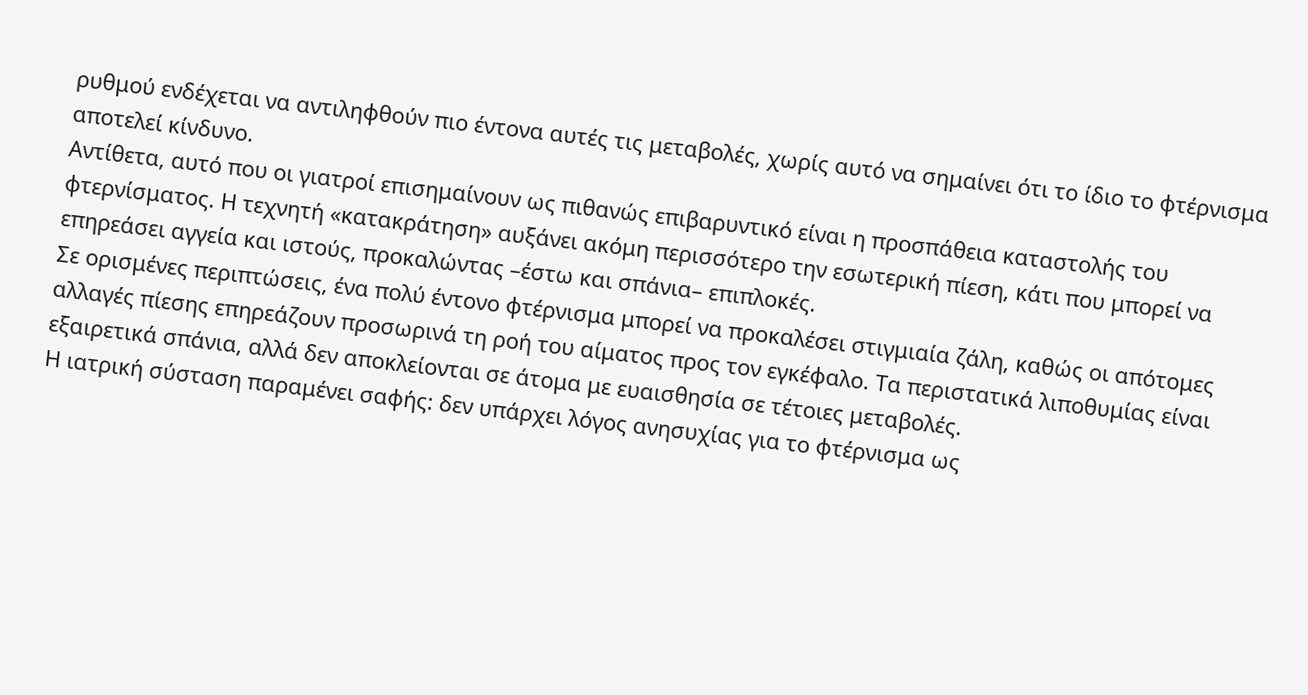ρυθμού ενδέχεται να αντιληφθούν πιο έντονα αυτές τις μεταβολές, χωρίς αυτό να σημαίνει ότι το ίδιο το φτέρνισμα αποτελεί κίνδυνο.
Αντίθετα, αυτό που οι γιατροί επισημαίνουν ως πιθανώς επιβαρυντικό είναι η προσπάθεια καταστολής του φτερνίσματος. Η τεχνητή «κατακράτηση» αυξάνει ακόμη περισσότερο την εσωτερική πίεση, κάτι που μπορεί να επηρεάσει αγγεία και ιστούς, προκαλώντας –έστω και σπάνια– επιπλοκές.
Σε ορισμένες περιπτώσεις, ένα πολύ έντονο φτέρνισμα μπορεί να προκαλέσει στιγμιαία ζάλη, καθώς οι απότομες αλλαγές πίεσης επηρεάζουν προσωρινά τη ροή του αίματος προς τον εγκέφαλο. Τα περιστατικά λιποθυμίας είναι εξαιρετικά σπάνια, αλλά δεν αποκλείονται σε άτομα με ευαισθησία σε τέτοιες μεταβολές.
Η ιατρική σύσταση παραμένει σαφής: δεν υπάρχει λόγος ανησυχίας για το φτέρνισμα ως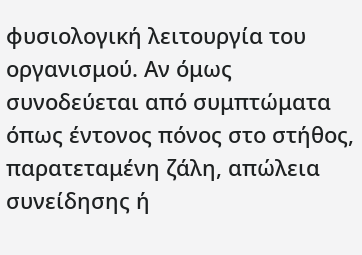φυσιολογική λειτουργία του οργανισμού. Αν όμως συνοδεύεται από συμπτώματα όπως έντονος πόνος στο στήθος, παρατεταμένη ζάλη, απώλεια συνείδησης ή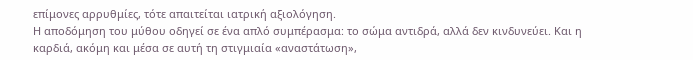επίμονες αρρυθμίες, τότε απαιτείται ιατρική αξιολόγηση.
Η αποδόμηση του μύθου οδηγεί σε ένα απλό συμπέρασμα: το σώμα αντιδρά, αλλά δεν κινδυνεύει. Και η καρδιά, ακόμη και μέσα σε αυτή τη στιγμιαία «αναστάτωση»,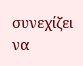συνεχίζει να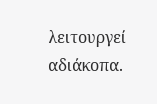λειτουργεί αδιάκοπα.